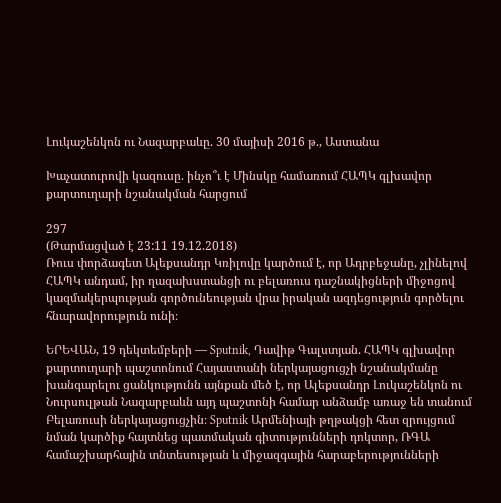Լուկաշենկոն ու Նազարբաևը. 30 մայիսի 2016 թ., Աստանա

Խաչատուրովի կազուսը. ինչո՞ւ է Մինսկը համառում ՀԱՊԿ գլխավոր քարտուղարի նշանակման հարցում

297
(Թարմացված է 23:11 19.12.2018)
Ռուս փորձագետ Ալեքսանդր Կռիլովը կարծում է, որ Ադրբեջանը, չլինելով ՀԱՊԿ անդամ, իր ղազախստանցի ու բելառուս դաշնակիցների միջոցով կազմակերպության գործունեության վրա իրական ազդեցություն գործելու հնարավորություն ունի։

ԵՐԵՎԱՆ, 19 դեկտեմբերի — Sputnik, Դավիթ Գալստյան. ՀԱՊԿ գլխավոր քարտուղարի պաշտոնում Հայաստանի ներկայացուցչի նշանակմանը խանգարելու ցանկությունն այնքան մեծ է, որ Ալեքսանդր Լուկաշենկոն ու Նուրսուլթան Նազարբաևն այդ պաշտոնի համար անձամբ առաջ են տանում Բելառուսի ներկայացուցչին։ Sputnik Արմենիայի թղթակցի հետ զրույցում նման կարծիք հայտնեց պատմական գիտությունների դոկտոր, ՌԳԱ համաշխարհային տնտեսության և միջազգային հարաբերությունների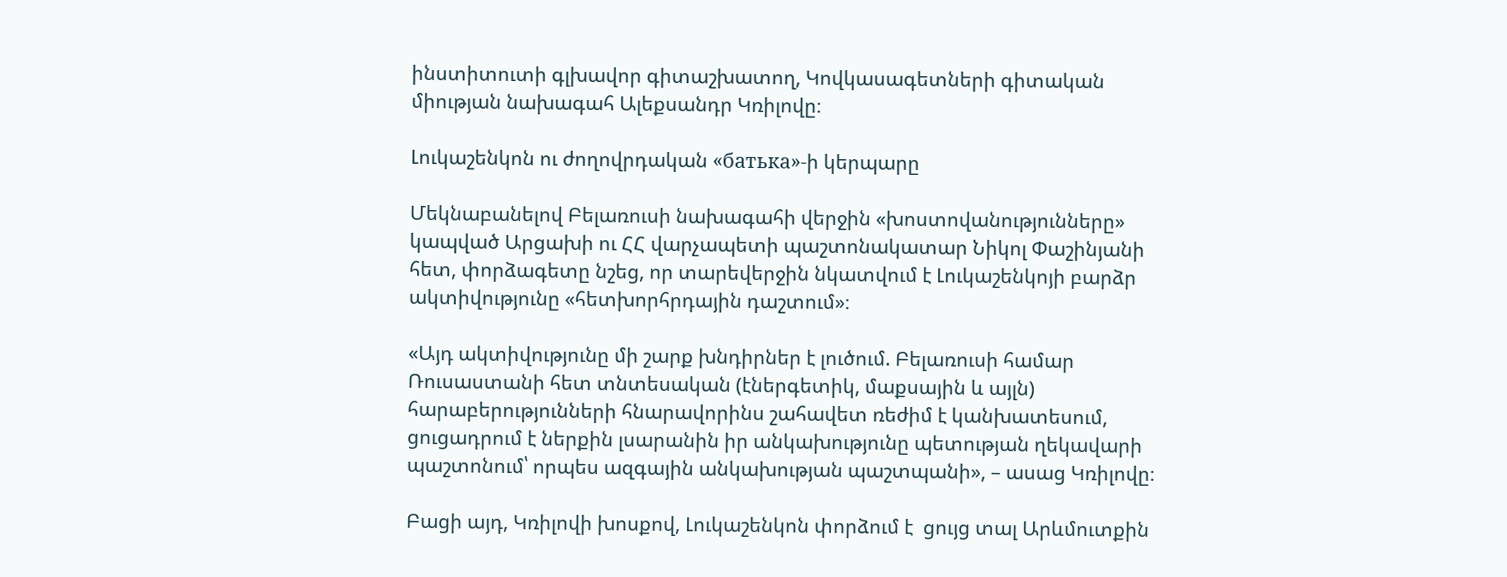ինստիտուտի գլխավոր գիտաշխատող, Կովկասագետների գիտական միության նախագահ Ալեքսանդր Կռիլովը։

Լուկաշենկոն ու ժողովրդական «батька»-ի կերպարը

Մեկնաբանելով Բելառուսի նախագահի վերջին «խոստովանությունները» կապված Արցախի ու ՀՀ վարչապետի պաշտոնակատար Նիկոլ Փաշինյանի հետ, փորձագետը նշեց, որ տարեվերջին նկատվում է Լուկաշենկոյի բարձր ակտիվությունը «հետխորհրդային դաշտում»։

«Այդ ակտիվությունը մի շարք խնդիրներ է լուծում. Բելառուսի համար Ռուսաստանի հետ տնտեսական (էներգետիկ, մաքսային և այլն) հարաբերությունների հնարավորինս շահավետ ռեժիմ է կանխատեսում, ցուցադրում է ներքին լսարանին իր անկախությունը պետության ղեկավարի պաշտոնում՝ որպես ազգային անկախության պաշտպանի», – ասաց Կռիլովը։

Բացի այդ, Կռիլովի խոսքով, Լուկաշենկոն փորձում է  ցույց տալ Արևմուտքին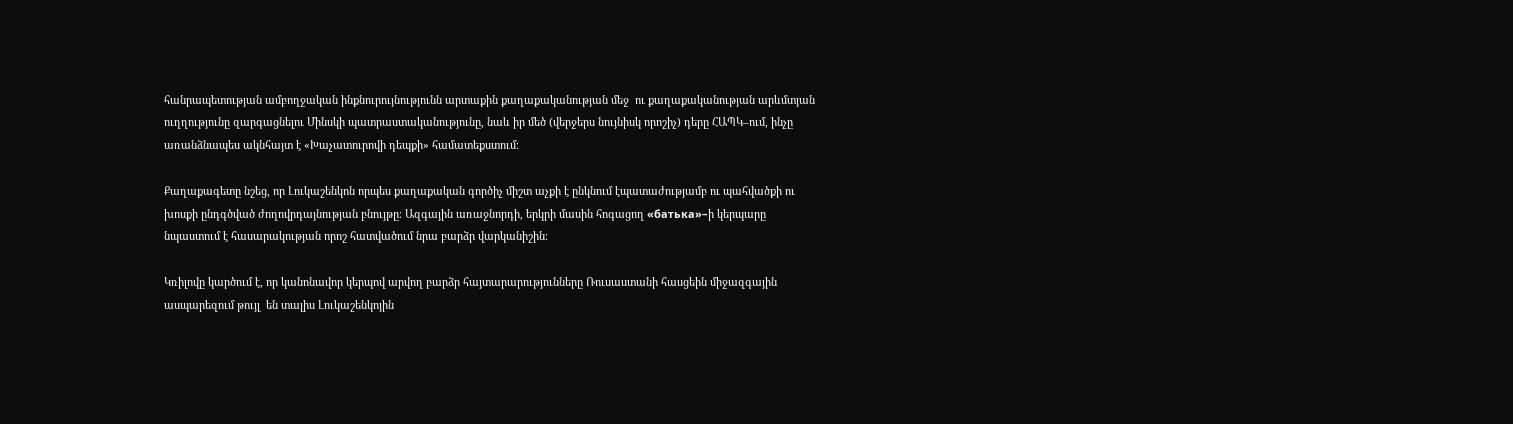հանրապետության ամբողջական ինքնուրույնությունն արտաքին քաղաքականության մեջ  ու քաղաքականության արևմտյան ուղղությունը զարգացնելու Մինսկի պատրաստականությունը, նաև իր մեծ (վերջերս նույնիսկ որոշիչ) դերը ՀԱՊԿ–ում, ինչը առանձնապես ակնհայտ է «Խաչատուրովի դեպքի» համատեքստում։

Քաղաքագետը նշեց, որ Լուկաշենկոն որպես քաղաքական գործիչ միշտ աչքի է ընկնում էպատաժությամբ ու պահվածքի ու խոսքի ընդգծված ժողովրդայնության բնույթը։ Ազգային առաջնորդի, երկրի մասին հոգացող «батька»–ի կերպարը նպաստում է հասարակության որոշ հատվածում նրա բարձր վարկանիշին։

Կռիլովը կարծում է, որ կանոնավոր կերպով արվող բարձր հայտարարությունները Ռուսաստանի հասցեին միջազգային ասպարեզում թույլ  են տալիս Լուկաշենկոյին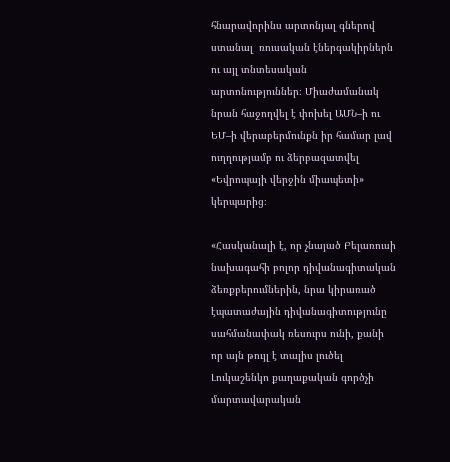հնարավորինս արտոնյալ գներով ստանալ  ռուսական էներգակիրներն ու այլ տնտեսական արտոնություններ։ Միաժամանակ նրան հաջողվել է փոխել ԱՄՆ–ի ու ԵՄ–ի վերաբերմունքն իր համար լավ ուղղությամբ ու ձերբազատվել «Եվրոպայի վերջին միապետի» կերպարից։

«Հասկանալի է, որ չնայած Բելառուսի նախագահի բոլոր դիվանագիտական ձեռքբերումներին, նրա կիրառած էպատաժային դիվանագիտությունը սահմանափակ ռեսուրս ունի, քանի որ այն թույլ է տալիս լուծել Լուկաշենկո քաղաքական գործչի մարտավարական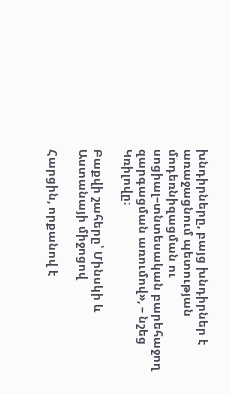խնդիրները, բայց խնդիրներ է առաջացնում պետության մոդեռնիզացման ու սոցիալ–տնտեսական բարեհաջող զարգացման առումով», – նշեց Կռիլովը։

Բաքվի շահերը՝ Մինսկի և Աստանայի միջոցով

Հարցին, որքանով է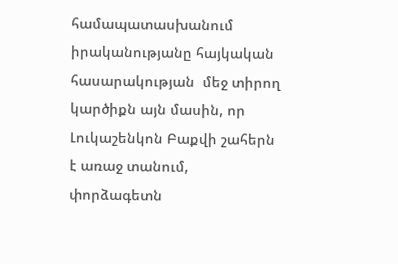համապատասխանում իրականությանը հայկական հասարակության  մեջ տիրող կարծիքն այն մասին, որ Լուկաշենկոն Բաքվի շահերն է առաջ տանում, փորձագետն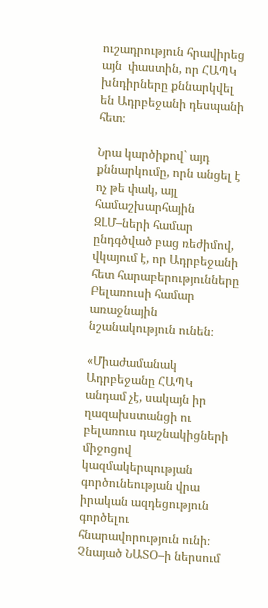ուշադրություն հրավիրեց այն  փաստին, որ ՀԱՊԿ խնդիրները քննարկվել են Ադրբեջանի դեսպանի հետ։

Նրա կարծիքով` այդ քննարկումը, որն անցել է ոչ թե փակ, այլ համաշխարհային ԶԼՄ–ների համար ընդգծված բաց ռեժիմով, վկայում է, որ Ադրբեջանի հետ հարաբերությունները Բելառուսի համար առաջնային նշանակություն ունեն։

«Միաժամանակ Ադրբեջանը ՀԱՊԿ անդամ չէ, սակայն իր ղազախստանցի ու բելառուս դաշնակիցների միջոցով կազմակերպության գործունեության վրա իրական ազդեցություն գործելու հնարավորություն ունի։ Չնայած ՆԱՏՕ–ի ներսում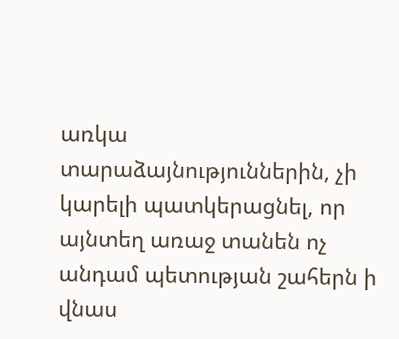առկա տարաձայնություններին, չի կարելի պատկերացնել, որ այնտեղ առաջ տանեն ոչ անդամ պետության շահերն ի վնաս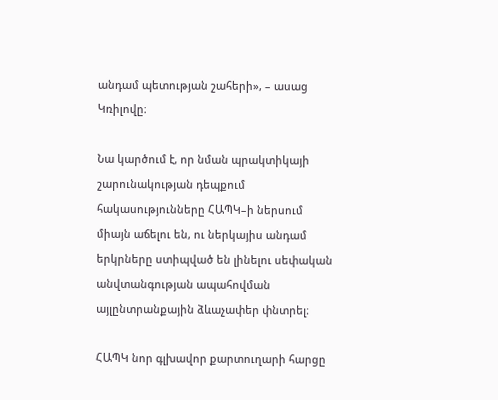անդամ պետության շահերի», – ասաց Կռիլովը։

Նա կարծում է, որ նման պրակտիկայի շարունակության դեպքում հակասությունները ՀԱՊԿ–ի ներսում միայն աճելու են, ու ներկայիս անդամ երկրները ստիպված են լինելու սեփական անվտանգության ապահովման այլընտրանքային ձևաչափեր փնտրել։

ՀԱՊԿ նոր գլխավոր քարտուղարի հարցը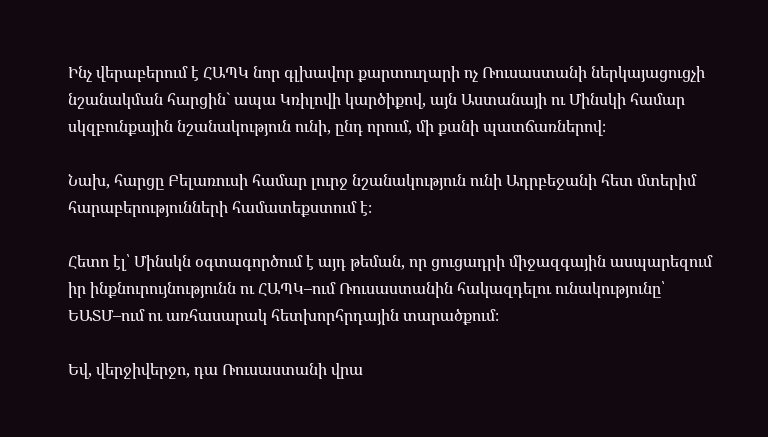Ինչ վերաբերում է ՀԱՊԿ նոր գլխավոր քարտուղարի ոչ Ռուսաստանի ներկայացուցչի նշանակման հարցին` ապա Կռիլովի կարծիքով, այն Աստանայի ու Մինսկի համար սկզբունքային նշանակություն ունի, ընդ որում, մի քանի պատճառներով։

Նախ, հարցը Բելառուսի համար լուրջ նշանակություն ունի Ադրբեջանի հետ մտերիմ հարաբերությունների համատեքստում է։

Հետո էլ՝ Մինսկն օգտագործում է այդ թեման, որ ցուցադրի միջազգային ասպարեզում իր ինքնուրույնությունն ու ՀԱՊԿ–ում Ռուսաստանին հակազդելու ունակությունը՝ ԵԱՏՄ–ում ու առհասարակ հետխորհրդային տարածքում։

Եվ, վերջիվերջո, դա Ռուսաստանի վրա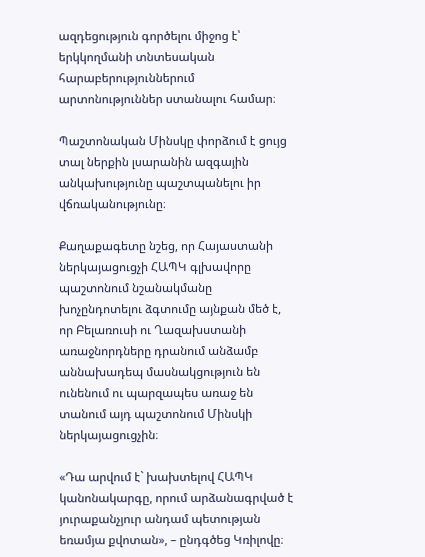ազդեցություն գործելու միջոց է՝ երկկողմանի տնտեսական հարաբերություններում արտոնություններ ստանալու համար։

Պաշտոնական Մինսկը փորձում է ցույց տալ ներքին լսարանին ազգային անկախությունը պաշտպանելու իր վճռականությունը։

Քաղաքագետը նշեց, որ Հայաստանի ներկայացուցչի ՀԱՊԿ գլխավորը պաշտոնում նշանակմանը խոչընդոտելու ձգտումը այնքան մեծ է, որ Բելառուսի ու Ղազախստանի առաջնորդները դրանում անձամբ աննախադեպ մասնակցություն են ունենում ու պարզապես առաջ են տանում այդ պաշտոնում Մինսկի ներկայացուցչին։

«Դա արվում է` խախտելով ՀԱՊԿ կանոնակարգը, որում արձանագրված է յուրաքանչյուր անդամ պետության եռամյա քվոտան», – ընդգծեց Կռիլովը։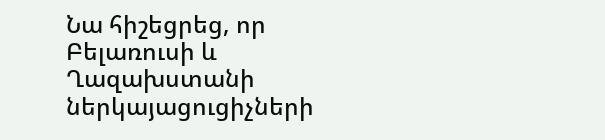Նա հիշեցրեց, որ Բելառուսի և Ղազախստանի ներկայացուցիչների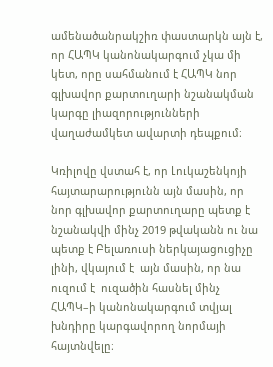ամենածանրակշիռ փաստարկն այն է, որ ՀԱՊԿ կանոնակարգում չկա մի կետ, որը սահմանում է ՀԱՊԿ նոր գլխավոր քարտուղարի նշանակման կարգը լիազորությունների վաղաժամկետ ավարտի դեպքում։

Կռիլովը վստահ է, որ Լուկաշենկոյի հայտարարությունն այն մասին, որ նոր գլխավոր քարտուղարը պետք է նշանակվի մինչ 2019 թվականն ու նա պետք է Բելառուսի ներկայացուցիչը լինի, վկայում է  այն մասին, որ նա ուզում է  ուզածին հասնել մինչ ՀԱՊԿ–ի կանոնակարգում տվյալ խնդիրը կարգավորող նորմայի հայտնվելը։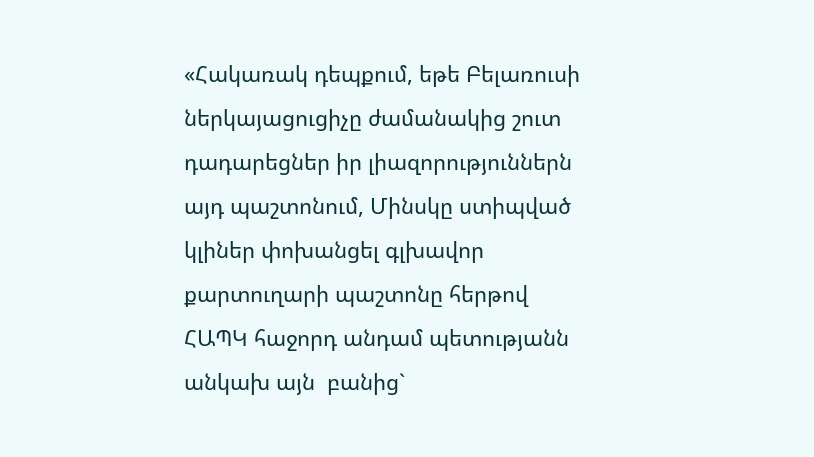«Հակառակ դեպքում, եթե Բելառուսի ներկայացուցիչը ժամանակից շուտ դադարեցներ իր լիազորություններն այդ պաշտոնում, Մինսկը ստիպված կլիներ փոխանցել գլխավոր քարտուղարի պաշտոնը հերթով  ՀԱՊԿ հաջորդ անդամ պետությանն անկախ այն  բանից`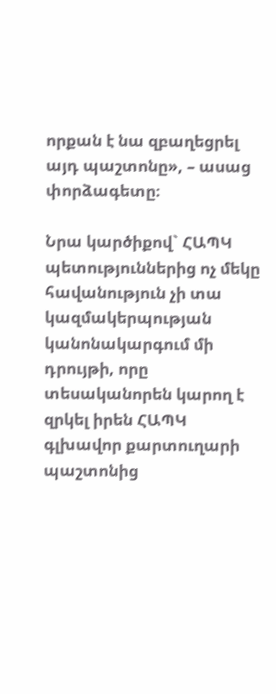որքան է նա զբաղեցրել այդ պաշտոնը», – ասաց փորձագետը։

Նրա կարծիքով` ՀԱՊԿ պետություններից ոչ մեկը հավանություն չի տա կազմակերպության կանոնակարգում մի դրույթի, որը տեսականորեն կարող է զրկել իրեն ՀԱՊԿ գլխավոր քարտուղարի պաշտոնից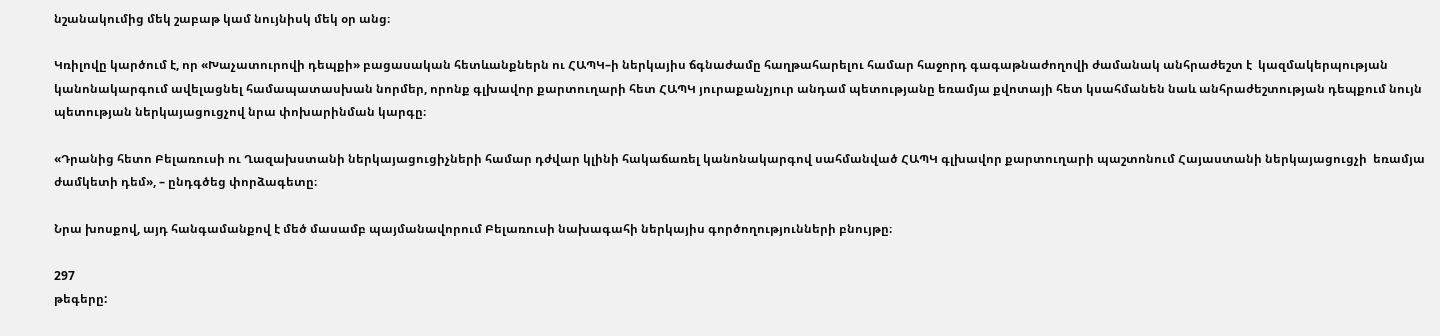նշանակումից մեկ շաբաթ կամ նույնիսկ մեկ օր անց։

Կռիլովը կարծում է, որ «Խաչատուրովի դեպքի» բացասական հետևանքներն ու ՀԱՊԿ–ի ներկայիս ճգնաժամը հաղթահարելու համար հաջորդ գագաթնաժողովի ժամանակ անհրաժեշտ է  կազմակերպության  կանոնակարգում ավելացնել համապատասխան նորմեր, որոնք գլխավոր քարտուղարի հետ ՀԱՊԿ յուրաքանչյուր անդամ պետությանը եռամյա քվոտայի հետ կսահմանեն նաև անհրաժեշտության դեպքում նույն պետության ներկայացուցչով նրա փոխարինման կարգը։

«Դրանից հետո Բելառուսի ու Ղազախստանի ներկայացուցիչների համար դժվար կլինի հակաճառել կանոնակարգով սահմանված ՀԱՊԿ գլխավոր քարտուղարի պաշտոնում Հայաստանի ներկայացուցչի  եռամյա ժամկետի դեմ», – ընդգծեց փորձագետը։

Նրա խոսքով, այդ հանգամանքով է մեծ մասամբ պայմանավորում Բելառուսի նախագահի ներկայիս գործողությունների բնույթը։

297
թեգերը: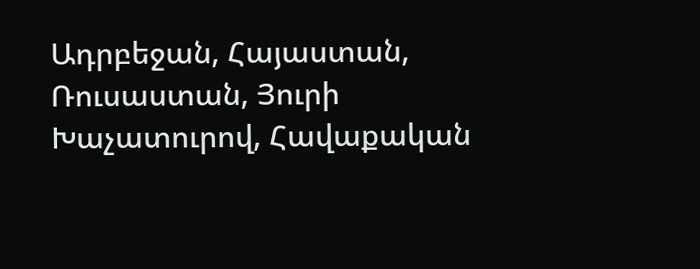Ադրբեջան, Հայաստան, Ռուսաստան, Յուրի Խաչատուրով, Հավաքական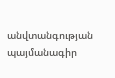անվտանգության պայմանագիր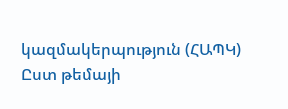կազմակերպություն (ՀԱՊԿ)
Ըստ թեմայի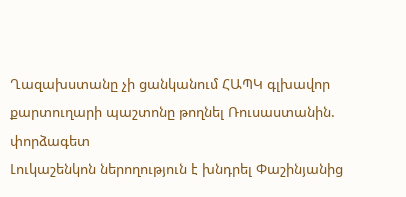Ղազախստանը չի ցանկանում ՀԱՊԿ գլխավոր քարտուղարի պաշտոնը թողնել Ռուսաստանին. փորձագետ
Լուկաշենկոն ներողություն է խնդրել Փաշինյանից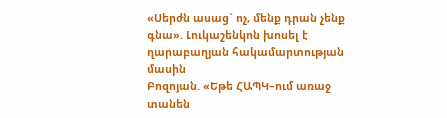«Սերժն ասաց` ոչ, մենք դրան չենք գնա». Լուկաշենկոն խոսել է ղարաբաղյան հակամարտության մասին
Բոզոյան. «Եթե ՀԱՊԿ–ում առաջ տանեն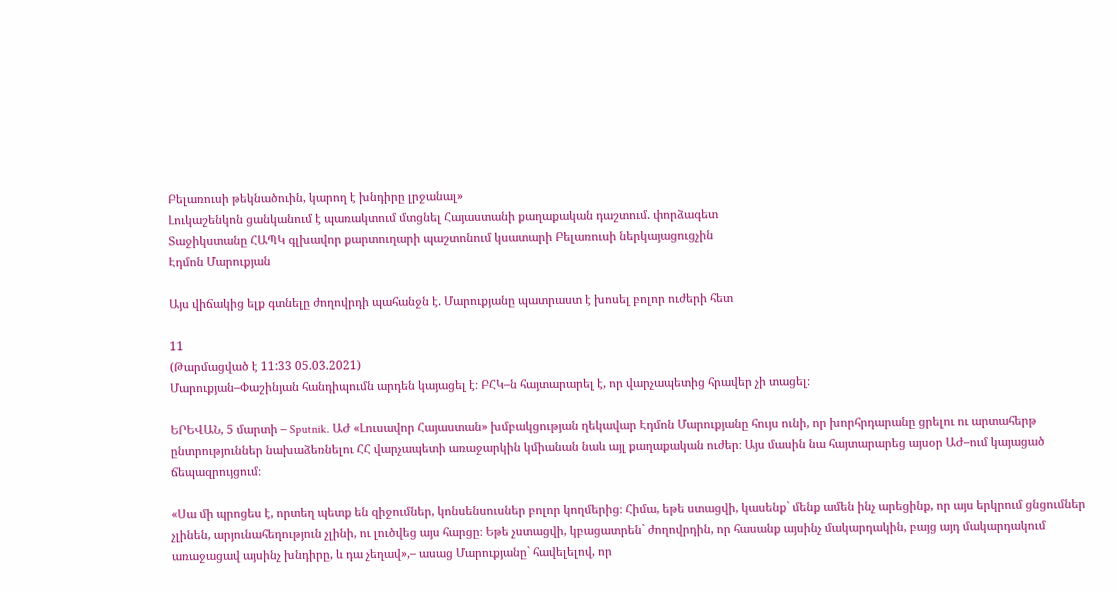Բելառուսի թեկնածուին, կարող է խնդիրը լրջանալ»
Լուկաշենկոն ցանկանում է պառակտում մտցնել Հայաստանի քաղաքական դաշտում. փորձագետ
Տաջիկստանը ՀԱՊԿ գլխավոր քարտուղարի պաշտոնում կսատարի Բելառուսի ներկայացուցչին
Էդմոն Մարուքյան

Այս վիճակից ելք գտնելը ժողովրդի պահանջն է. Մարուքյանը պատրաստ է խոսել բոլոր ուժերի հետ

11
(Թարմացված է 11:33 05.03.2021)
Մարուքյան–Փաշինյան հանդիպումն արդեն կայացել է։ ԲՀԿ–ն հայտարարել է, որ վարչապետից հրավեր չի տացել։

ԵՐԵՎԱՆ, 5 մարտի – Sputnik. ԱԺ «Լուսավոր Հայաստան» խմբակցության ղեկավար Էդմոն Մարուքյանը հույս ունի, որ խորհրդարանը ցրելու ու արտահերթ ընտրություններ նախաձեռնելու ՀՀ վարչապետի առաջարկին կմիանան նաև այլ քաղաքական ուժեր։ Այս մասին նա հայտարարեց այսօր ԱԺ–ում կայացած ճեպազրույցում։

«Սա մի պրոցես է, որտեղ պետք են զիջումներ, կոնսենսուսներ բոլոր կողմերից։ Հիմա, եթե ստացվի, կասենք` մենք ամեն ինչ արեցինք, որ այս երկրում ցնցումներ չլինեն, արյունահեղություն չլինի, ու լուծվեց այս հարցը։ Եթե չստացվի, կբացատրեն` ժողովրդին, որ հասանք այսինչ մակարդակին, բայց այդ մակարդակում առաջացավ այսինչ խնդիրը, և դա չեղավ»,– ասաց Մարուքյանը` հավելելով, որ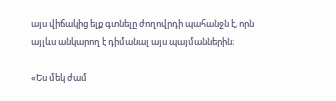այս վիճակից ելք գտնելը ժողովրդի պահանջն է, որն այլևս անկարող է դիմանալ այս պայմաններին։

«Ես մեկ ժամ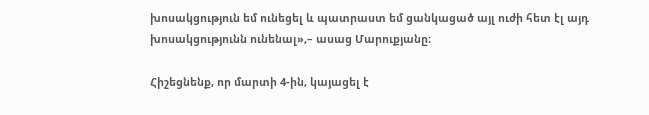խոսակցություն եմ ունեցել և պատրաստ եմ ցանկացած այլ ուժի հետ էլ այդ խոսակցությունն ունենալ»,– ասաց Մարուքյանը։

Հիշեցնենք, որ մարտի 4-ին, կայացել է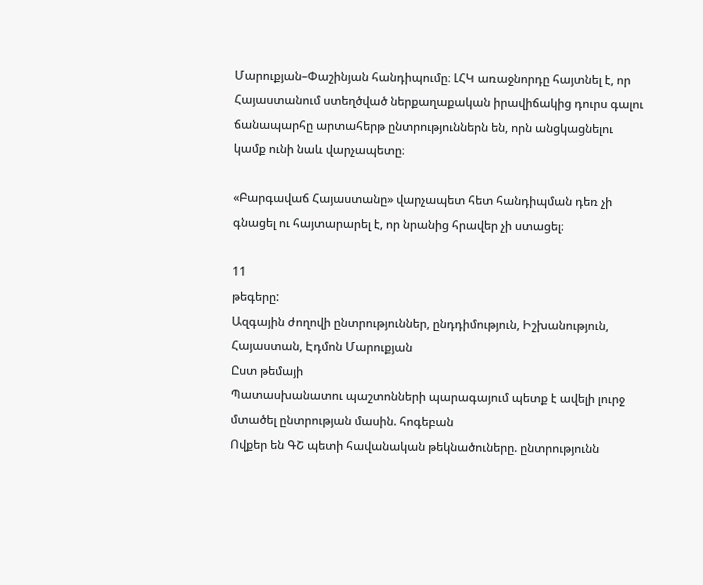Մարուքյան–Փաշինյան հանդիպումը։ ԼՀԿ առաջնորդը հայտնել է, որ Հայաստանում ստեղծված ներքաղաքական իրավիճակից դուրս գալու ճանապարհը արտահերթ ընտրություններն են, որն անցկացնելու կամք ունի նաև վարչապետը։

«Բարգավաճ Հայաստանը» վարչապետ հետ հանդիպման դեռ չի գնացել ու հայտարարել է, որ նրանից հրավեր չի ստացել։

11
թեգերը:
Ազգային ժողովի ընտրություններ, ընդդիմություն, Իշխանություն, Հայաստան, Էդմոն Մարուքյան
Ըստ թեմայի
Պատասխանատու պաշտոնների պարագայում պետք է ավելի լուրջ մտածել ընտրության մասին. հոգեբան
Ովքեր են ԳՇ պետի հավանական թեկնածուները. ընտրությունն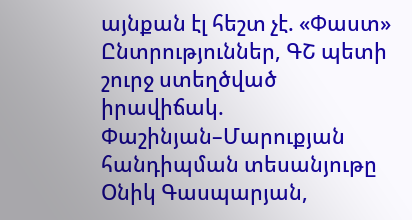այնքան էլ հեշտ չէ. «Փաստ»
Ընտրություններ, ԳՇ պետի շուրջ ստեղծված իրավիճակ. Փաշինյան–Մարուքյան հանդիպման տեսանյութը
Օնիկ Գասպարյան,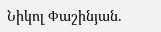Նիկոլ Փաշինյան.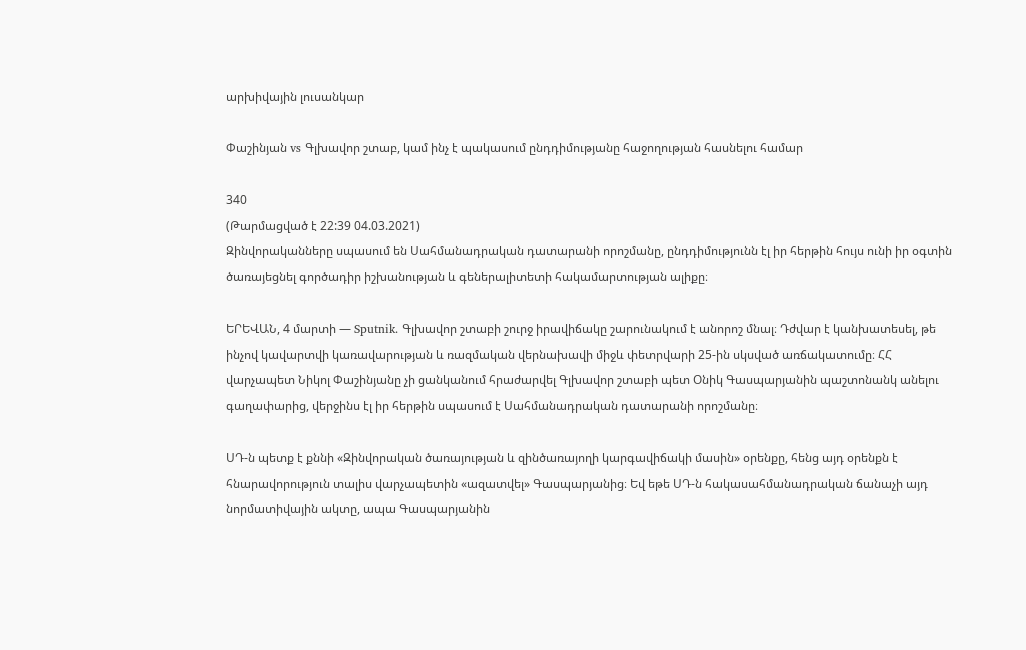արխիվային լուսանկար

Փաշինյան vs Գլխավոր շտաբ, կամ ինչ է պակասում ընդդիմությանը հաջողության հասնելու համար

340
(Թարմացված է 22:39 04.03.2021)
Զինվորականները սպասում են Սահմանադրական դատարանի որոշմանը, ընդդիմությունն էլ իր հերթին հույս ունի իր օգտին ծառայեցնել գործադիր իշխանության և գեներալիտետի հակամարտության ալիքը։

ԵՐԵՎԱՆ, 4 մարտի — Sputnik. Գլխավոր շտաբի շուրջ իրավիճակը շարունակում է անորոշ մնալ։ Դժվար է կանխատեսել, թե ինչով կավարտվի կառավարության և ռազմական վերնախավի միջև փետրվարի 25-ին սկսված առճակատումը։ ՀՀ վարչապետ Նիկոլ Փաշինյանը չի ցանկանում հրաժարվել Գլխավոր շտաբի պետ Օնիկ Գասպարյանին պաշտոնանկ անելու գաղափարից, վերջինս էլ իր հերթին սպասում է Սահմանադրական դատարանի որոշմանը։

ՍԴ-ն պետք է քննի «Զինվորական ծառայության և զինծառայողի կարգավիճակի մասին» օրենքը, հենց այդ օրենքն է հնարավորություն տալիս վարչապետին «ազատվել» Գասպարյանից։ Եվ եթե ՍԴ-ն հակասահմանադրական ճանաչի այդ նորմատիվային ակտը, ապա Գասպարյանին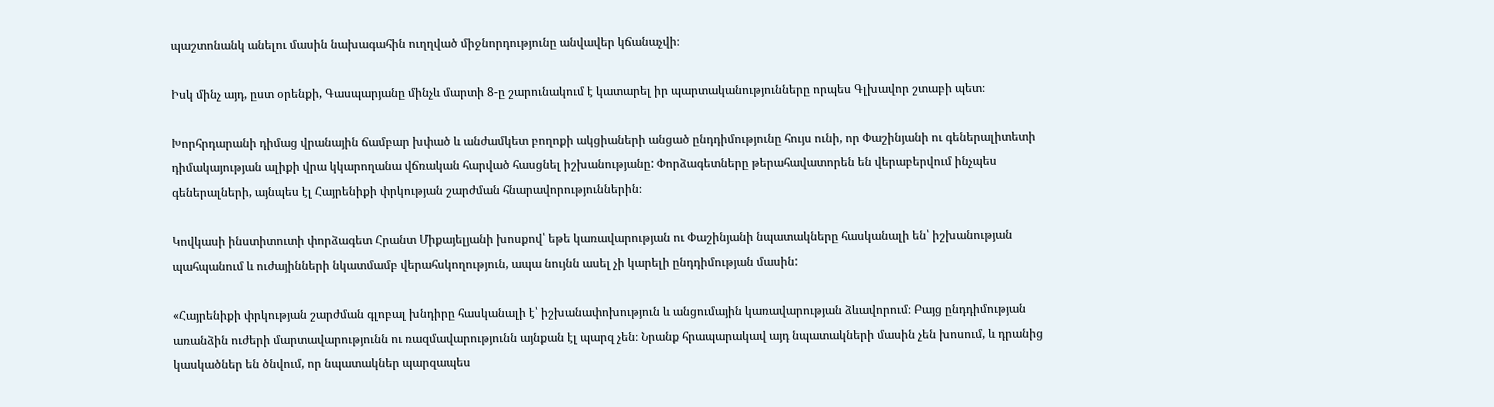պաշտոնանկ անելու մասին նախագահին ուղղված միջնորդությունը անվավեր կճանաչվի։

Իսկ մինչ այդ, ըստ օրենքի, Գասպարյանը մինչև մարտի 8-ը շարունակում է կատարել իր պարտականությունները որպես Գլխավոր շտաբի պետ։

Խորհրդարանի դիմաց վրանային ճամբար խփած և անժամկետ բողոքի ակցիաների անցած ընդդիմությունը հույս ունի, որ Փաշինյանի ու գեներալիտետի դիմակայության ալիքի վրա կկարողանա վճռական հարված հասցնել իշխանությանը: Փորձագետները թերահավատորեն են վերաբերվում ինչպես գեներալների, այնպես էլ Հայրենիքի փրկության շարժման հնարավորություններին։

Կովկասի ինստիտուտի փորձագետ Հրանտ Միքայելյանի խոսքով՝ եթե կառավարության ու Փաշինյանի նպատակները հասկանալի են՝ իշխանության պահպանում և ուժայինների նկատմամբ վերահսկողություն, ապա նույնն ասել չի կարելի ընդդիմության մասին:

«Հայրենիքի փրկության շարժման գլոբալ խնդիրը հասկանալի է՝ իշխանափոխություն և անցումային կառավարության ձևավորում։ Բայց ընդդիմության առանձին ուժերի մարտավարությունն ու ռազմավարությունն այնքան էլ պարզ չեն։ Նրանք հրապարակավ այդ նպատակների մասին չեն խոսում, և դրանից կասկածներ են ծնվում, որ նպատակներ պարզապես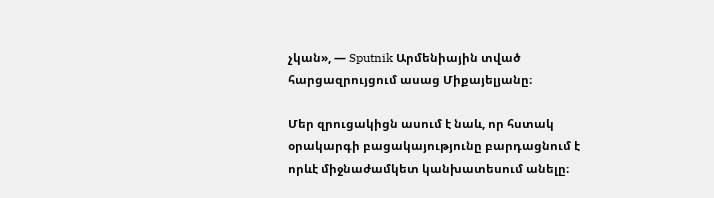չկան», — Sputnik Արմենիային տված հարցազրույցում ասաց Միքայելյանը։

Մեր զրուցակիցն ասում է նաև, որ հստակ օրակարգի բացակայությունը բարդացնում է որևէ միջնաժամկետ կանխատեսում անելը։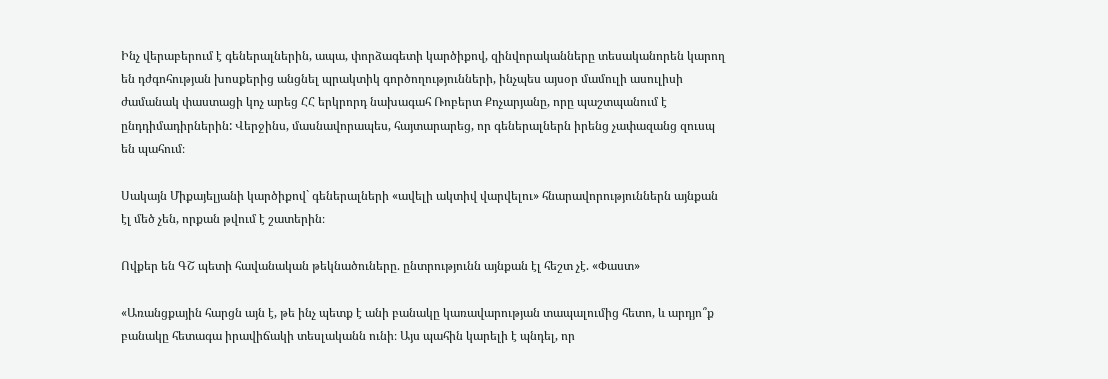Ինչ վերաբերում է գեներալներին, ապա, փորձագետի կարծիքով, զինվորականները տեսականորեն կարող են դժգոհության խոսքերից անցնել պրակտիկ գործողությունների, ինչպես այսօր մամուլի ասուլիսի ժամանակ փաստացի կոչ արեց ՀՀ երկրորդ նախագահ Ռոբերտ Քոչարյանը, որը պաշտպանում է ընդդիմադիրներին: Վերջինս, մասնավորապես, հայտարարեց, որ գեներալներն իրենց չափազանց զուսպ են պահում։

Սակայն Միքայելյանի կարծիքով` գեներալների «ավելի ակտիվ վարվելու» հնարավորություններն այնքան էլ մեծ չեն, որքան թվում է շատերին։

Ովքեր են ԳՇ պետի հավանական թեկնածուները. ընտրությունն այնքան էլ հեշտ չէ. «Փաստ»

«Առանցքային հարցն այն է, թե ինչ պետք է անի բանակը կառավարության տապալումից հետո, և արդյո՞ք բանակը հետագա իրավիճակի տեսլականն ունի։ Այս պահին կարելի է պնդել, որ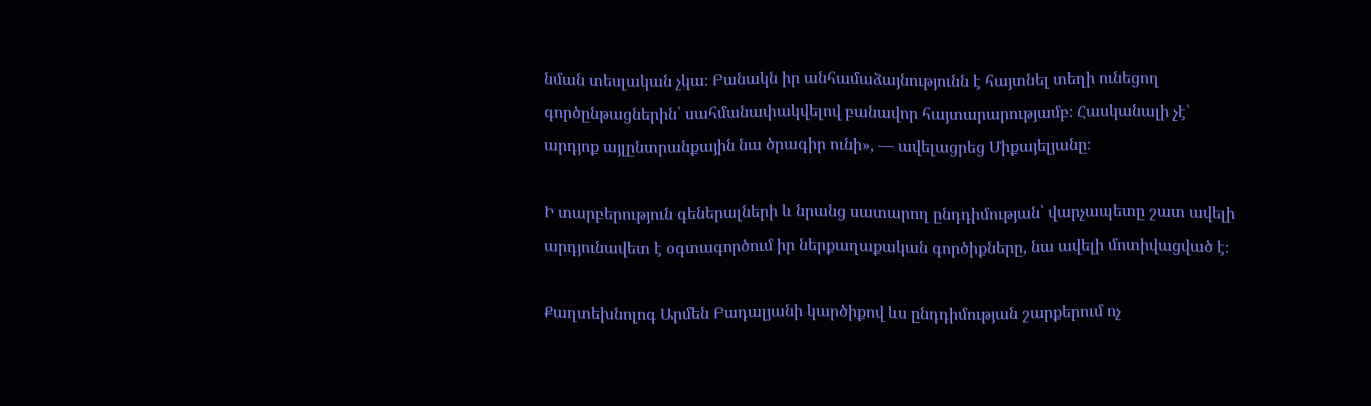նման տեսլական չկա։ Բանակն իր անհամաձայնությունն է հայտնել տեղի ունեցող գործընթացներին՝ սահմանափակվելով բանավոր հայտարարությամբ։ Հասկանալի չէ՝ արդյոք այլընտրանքային նա ծրագիր ունի», — ավելացրեց Միքայելյանը։

Ի տարբերություն գեներալների և նրանց սատարող ընդդիմության՝ վարչապետը շատ ավելի արդյունավետ է օգտագործում իր ներքաղաքական գործիքները, նա ավելի մոտիվացված է։

Քաղտեխնոլոգ Արմեն Բադալյանի կարծիքով ևս ընդդիմության շարքերում ոչ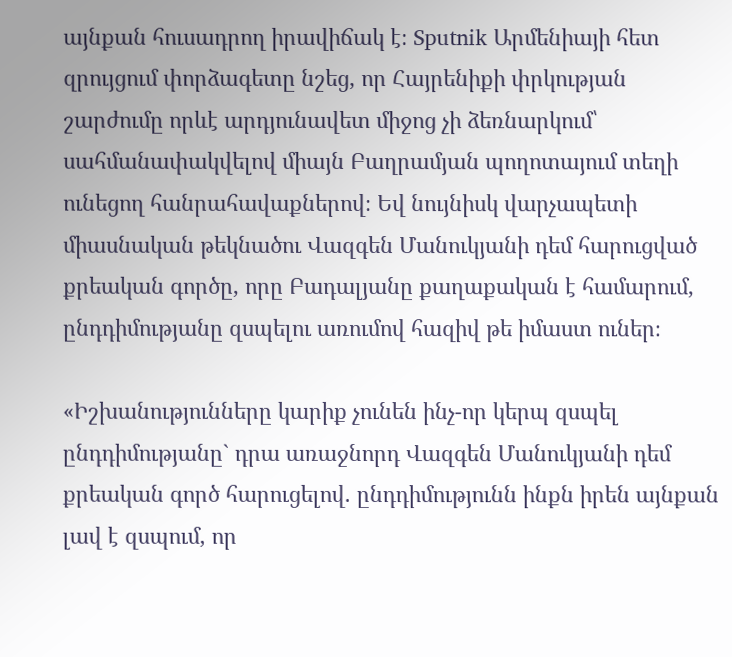այնքան հուսադրող իրավիճակ է։ Sputnik Արմենիայի հետ զրույցում փորձագետը նշեց, որ Հայրենիքի փրկության շարժումը որևէ արդյունավետ միջոց չի ձեռնարկում՝ սահմանափակվելով միայն Բաղրամյան պողոտայում տեղի ունեցող հանրահավաքներով։ Եվ նույնիսկ վարչապետի միասնական թեկնածու Վազգեն Մանուկյանի դեմ հարուցված քրեական գործը, որը Բադալյանը քաղաքական է համարում, ընդդիմությանը զսպելու առումով հազիվ թե իմաստ ուներ։

«Իշխանությունները կարիք չունեն ինչ-որ կերպ զսպել ընդդիմությանը` դրա առաջնորդ Վազգեն Մանուկյանի դեմ քրեական գործ հարուցելով. ընդդիմությունն ինքն իրեն այնքան լավ է զսպում, որ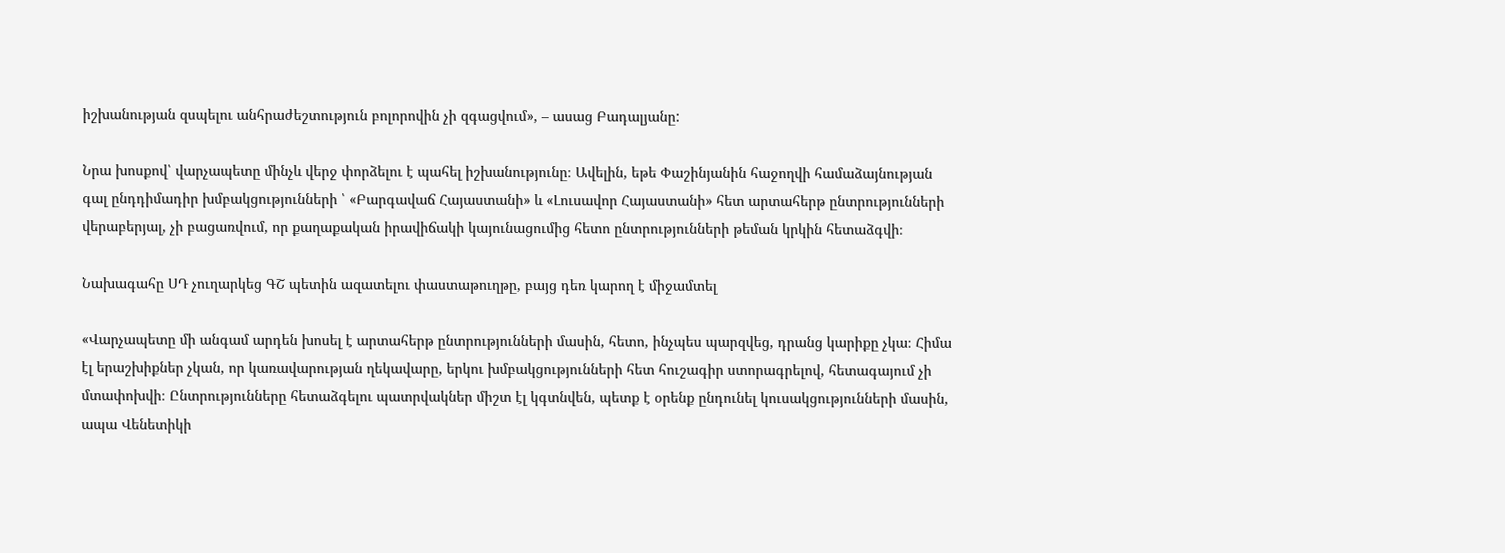իշխանության զսպելու անհրաժեշտություն բոլորովին չի զգացվում», – ասաց Բադալյանը:

Նրա խոսքով՝ վարչապետը մինչև վերջ փորձելու է պահել իշխանությունը։ Ավելին, եթե Փաշինյանին հաջողվի համաձայնության գալ ընդդիմադիր խմբակցությունների ՝ «Բարգավաճ Հայաստանի» և «Լուսավոր Հայաստանի» հետ արտահերթ ընտրությունների վերաբերյալ, չի բացառվում, որ քաղաքական իրավիճակի կայունացումից հետո ընտրությունների թեման կրկին հետաձգվի։

Նախագահը ՍԴ չուղարկեց ԳՇ պետին ազատելու փաստաթուղթը, բայց դեռ կարող է միջամտել

«Վարչապետը մի անգամ արդեն խոսել է արտահերթ ընտրությունների մասին, հետո, ինչպես պարզվեց, դրանց կարիքը չկա։ Հիմա էլ երաշխիքներ չկան, որ կառավարության ղեկավարը, երկու խմբակցությունների հետ հուշագիր ստորագրելով, հետագայում չի մտափոխվի։ Ընտրությունները հետաձգելու պատրվակներ միշտ էլ կգտնվեն, պետք է օրենք ընդունել կուսակցությունների մասին, ապա Վենետիկի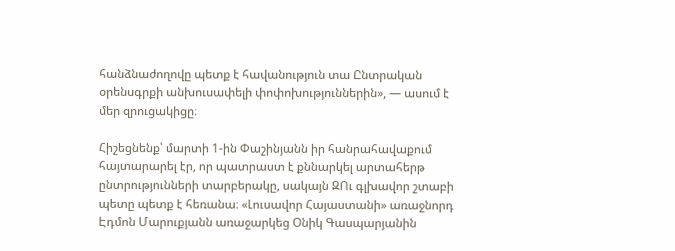հանձնաժողովը պետք է հավանություն տա Ընտրական օրենսգրքի անխուսափելի փոփոխություններին», — ասում է մեր զրուցակիցը։

Հիշեցնենք՝ մարտի 1-ին Փաշինյանն իր հանրահավաքում հայտարարել էր, որ պատրաստ է քննարկել արտահերթ ընտրությունների տարբերակը, սակայն ԶՈւ գլխավոր շտաբի պետը պետք է հեռանա։ «Լուսավոր Հայաստանի» առաջնորդ Էդմոն Մարուքյանն առաջարկեց Օնիկ Գասպարյանին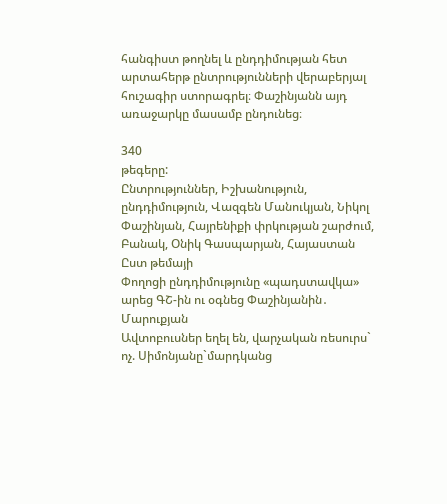հանգիստ թողնել և ընդդիմության հետ արտահերթ ընտրությունների վերաբերյալ հուշագիր ստորագրել։ Փաշինյանն այդ առաջարկը մասամբ ընդունեց։

340
թեգերը:
Ընտրություններ, Իշխանություն, ընդդիմություն, Վազգեն Մանուկյան, Նիկոլ Փաշինյան, Հայրենիքի փրկության շարժում, Բանակ, Օնիկ Գասպարյան, Հայաստան
Ըստ թեմայի
Փողոցի ընդդիմությունը «պադստավկա» արեց ԳՇ-ին ու օգնեց Փաշինյանին․ Մարուքյան
Ավտոբուսներ եղել են, վարչական ռեսուրս` ոչ. Սիմոնյանը`մարդկանց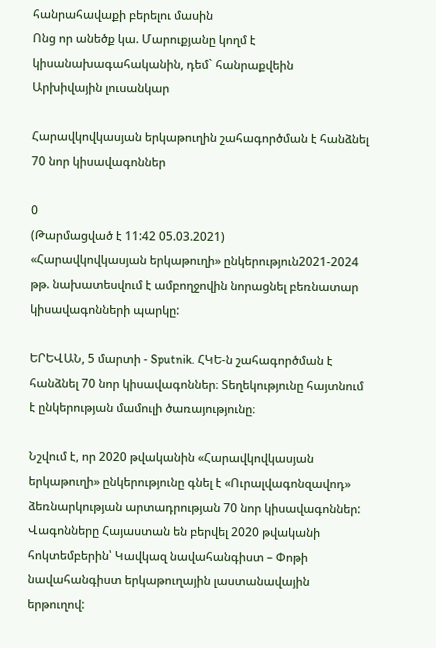հանրահավաքի բերելու մասին
Ոնց որ անեծք կա. Մարուքյանը կողմ է կիսանախագահականին, դեմ` հանրաքվեին
Արխիվային լուսանկար

Հարավկովկասյան երկաթուղին շահագործման է հանձնել 70 նոր կիսավագոններ

0
(Թարմացված է 11:42 05.03.2021)
«Հարավկովկասյան երկաթուղի» ընկերություն2021-2024 թթ. նախատեսվում է ամբողջովին նորացնել բեռնատար կիսավագոնների պարկը:

ԵՐԵՎԱՆ, 5 մարտի - Sputnik. ՀԿԵ-ն շահագործման է հանձնել 70 նոր կիսավագոններ։ Տեղեկությունը հայտնում է ընկերության մամուլի ծառայությունը։

Նշվում է, որ 2020 թվականին «Հարավկովկասյան երկաթուղի» ընկերությունը գնել է «Ուրալվագոնզավոդ» ձեռնարկության արտադրության 70 նոր կիսավագոններ: Վագոնները Հայաստան են բերվել 2020 թվականի հոկտեմբերին՝ Կավկազ նավահանգիստ – Փոթի նավահանգիստ երկաթուղային լաստանավային երթուղով: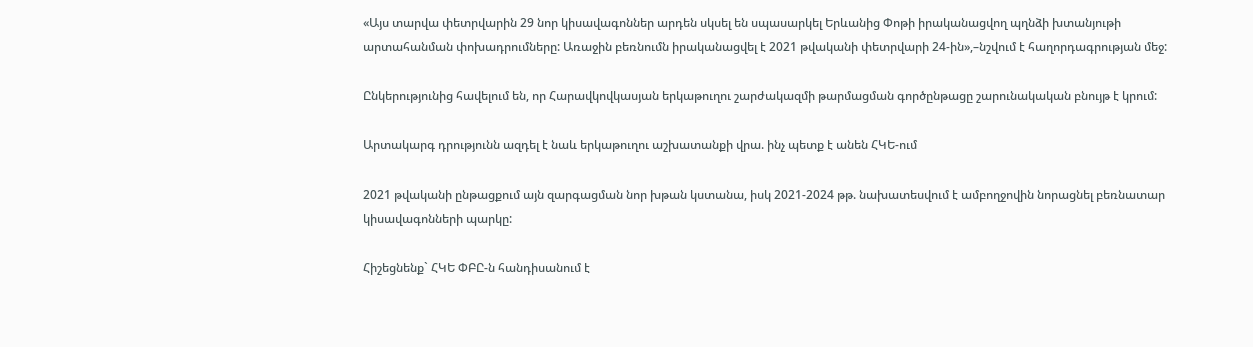«Այս տարվա փետրվարին 29 նոր կիսավագոններ արդեն սկսել են սպասարկել Երևանից Փոթի իրականացվող պղնձի խտանյութի արտահանման փոխադրումները: Առաջին բեռնումն իրականացվել է 2021 թվականի փետրվարի 24-ին»,–նշվում է հաղորդագրության մեջ:

Ընկերությունից հավելում են, որ Հարավկովկասյան երկաթուղու շարժակազմի թարմացման գործընթացը շարունակական բնույթ է կրում:

Արտակարգ դրությունն ազդել է նաև երկաթուղու աշխատանքի վրա. ինչ պետք է անեն ՀԿԵ-ում

2021 թվականի ընթացքում այն զարգացման նոր խթան կստանա, իսկ 2021-2024 թթ. նախատեսվում է ամբողջովին նորացնել բեռնատար կիսավագոնների պարկը:

Հիշեցնենք` ՀԿԵ ՓԲԸ-ն հանդիսանում է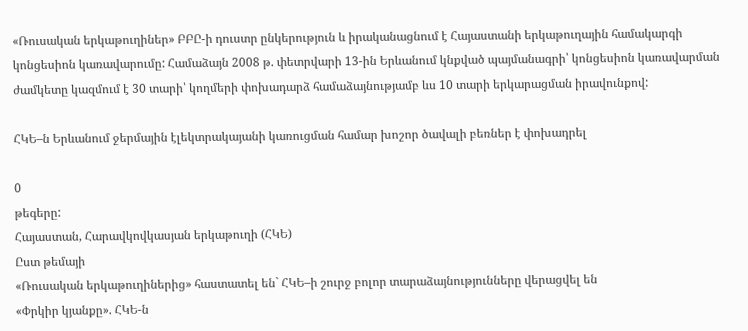«Ռուսական երկաթուղիներ» ԲԲԸ-ի դուստր ընկերություն և իրականացնում է Հայաստանի երկաթուղային համակարգի կոնցեսիոն կառավարումը: Համաձայն 2008 թ. փետրվարի 13-ին Երևանում կնքված պայմանագրի՝ կոնցեսիոն կառավարման ժամկետը կազմում է 30 տարի՝ կողմերի փոխադարձ համաձայնությամբ ևս 10 տարի երկարացման իրավունքով:

ՀԿԵ–ն Երևանում ջերմային էլեկտրակայանի կառուցման համար խոշոր ծավալի բեռներ է փոխադրել

0
թեգերը:
Հայաստան, Հարավկովկասյան երկաթուղի (ՀԿԵ)
Ըստ թեմայի
«Ռուսական երկաթուղիներից» հաստատել են` ՀԿԵ–ի շուրջ բոլոր տարաձայնությունները վերացվել են
«Փրկիր կյանքը». ՀԿԵ-ն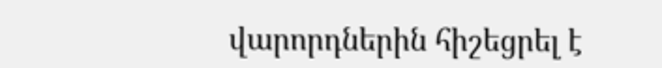վարորդներին հիշեցրել է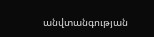անվտանգության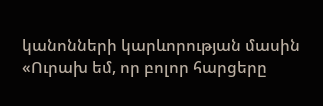կանոնների կարևորության մասին
«Ուրախ եմ, որ բոլոր հարցերը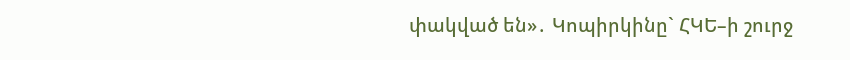փակված են»․ Կոպիրկինը` ՀԿԵ–ի շուրջ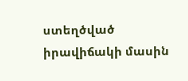ստեղծված իրավիճակի մասին